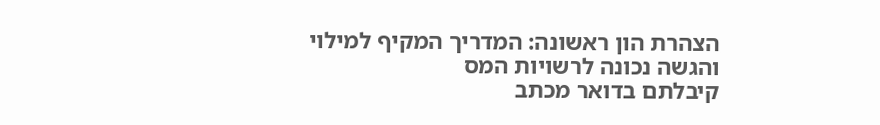הצהרת הון ראשונה: המדריך המקיף למילוי והגשה נכונה לרשויות המס
קיבלתם בדואר מכתב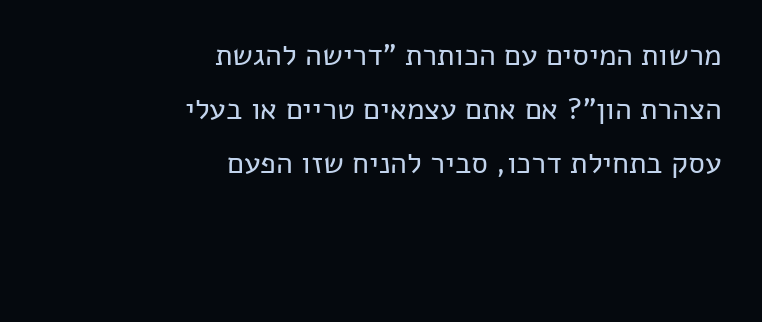מרשות המיסים עם הכותרת "דרישה להגשת הצהרת הון"? אם אתם עצמאים טריים או בעלי עסק בתחילת דרכו, סביר להניח שזו הפעם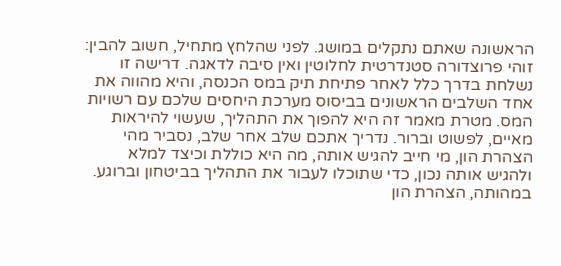הראשונה שאתם נתקלים במושג. לפני שהלחץ מתחיל, חשוב להבין: זוהי פרוצדורה סטנדרטית לחלוטין ואין סיבה לדאגה. דרישה זו נשלחת בדרך כלל לאחר פתיחת תיק במס הכנסה, והיא מהווה את אחד השלבים הראשונים בביסוס מערכת היחסים שלכם עם רשויות המס. מטרת מאמר זה היא להפוך את התהליך, שעשוי להיראות מאיים, לפשוט וברור. נדריך אתכם שלב אחר שלב, נסביר מהי הצהרת הון, מי חייב להגיש אותה, מה היא כוללת וכיצד למלא ולהגיש אותה נכון, כדי שתוכלו לעבור את התהליך בביטחון וברוגע.
במהותה, הצהרת הון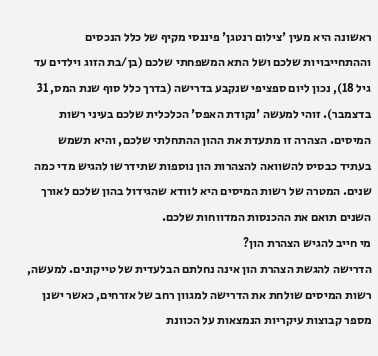ראשונה היא מעין 'צילום רנטגן' פיננסי מקיף של כלל הנכסים וההתחייבויות שלכם ושל התא המשפחתי שלכם (בן/בת הזוג וילדים עד גיל 18), נכון ליום ספציפי שנקבע בדרישה (בדרך כלל סוף שנת המס, 31 בדצמבר). זוהי למעשה 'נקודת האפס' הכלכלית שלכם בעיני רשות המיסים. הצהרה זו מתעדת את ההון ההתחלתי שלכם, והיא תשמש בעתיד כבסיס להשוואה להצהרות הון נוספות שתידרשו להגיש מדי כמה שנים. המטרה של רשות המיסים היא לוודא שהגידול בהון שלכם לאורך השנים תואם את ההכנסות המדווחות שלכם.
מי חייב להגיש הצהרת הון?
הדרישה להגשת הצהרת הון אינה נחלתם הבלעדית של טייקונים. למעשה, רשות המיסים שולחת את הדרישה למגוון רחב של אזרחים, כאשר ישנן מספר קבוצות עיקריות הנמצאות על הכוונת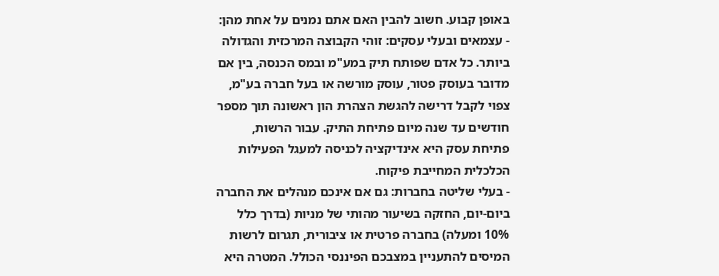באופן קבוע. חשוב להבין האם אתם נמנים על אחת מהן:
- עצמאים ובעלי עסקים: זוהי הקבוצה המרכזית והגדולה ביותר. כל אדם שפותח תיק במע"מ ובמס הכנסה, בין אם מדובר בעוסק פטור, עוסק מורשה או בעל חברה בע"מ, צפוי לקבל דרישה להגשת הצהרת הון ראשונה תוך מספר חודשים עד שנה מיום פתיחת התיק. עבור הרשות, פתיחת עסק היא אינדיקציה לכניסה למעגל הפעילות הכלכלית המחייבת פיקוח.
- בעלי שליטה בחברות: גם אם אינכם מנהלים את החברה ביום-יום, החזקה בשיעור מהותי של מניות (בדרך כלל 10% ומעלה) בחברה פרטית או ציבורית, תגרום לרשות המיסים להתעניין במצבכם הפיננסי הכולל. המטרה היא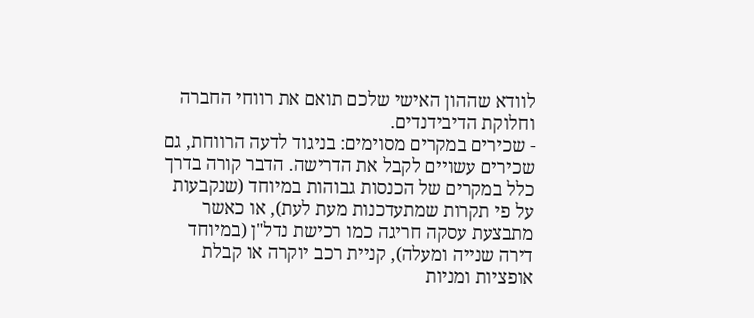לוודא שההון האישי שלכם תואם את רווחי החברה וחלוקת הדיבידנדים.
- שכירים במקרים מסוימים: בניגוד לדעה הרווחת, גם שכירים עשויים לקבל את הדרישה. הדבר קורה בדרך כלל במקרים של הכנסות גבוהות במיוחד (שנקבעות על פי תקרות שמתעדכנות מעת לעת), או כאשר מתבצעת עסקה חריגה כמו רכישת נדל"ן (במיוחד דירה שנייה ומעלה), קניית רכב יוקרה או קבלת אופציות ומניות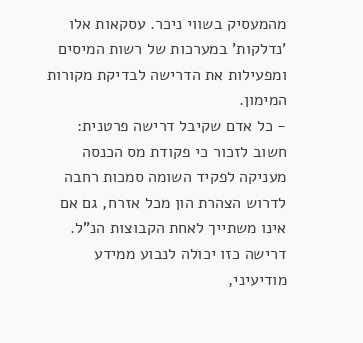מהמעסיק בשווי ניכר. עסקאות אלו 'נדלקות' במערכות של רשות המיסים ומפעילות את הדרישה לבדיקת מקורות המימון.
- כל אדם שקיבל דרישה פרטנית: חשוב לזכור כי פקודת מס הכנסה מעניקה לפקיד השומה סמכות רחבה לדרוש הצהרת הון מכל אזרח, גם אם אינו משתייך לאחת הקבוצות הנ"ל. דרישה כזו יכולה לנבוע ממידע מודיעיני,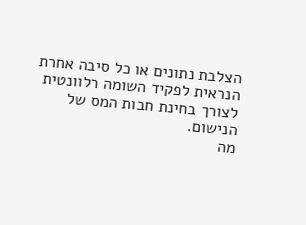הצלבת נתונים או כל סיבה אחרת הנראית לפקיד השומה רלוונטית לצורך בחינת חבות המס של הנישום.
מה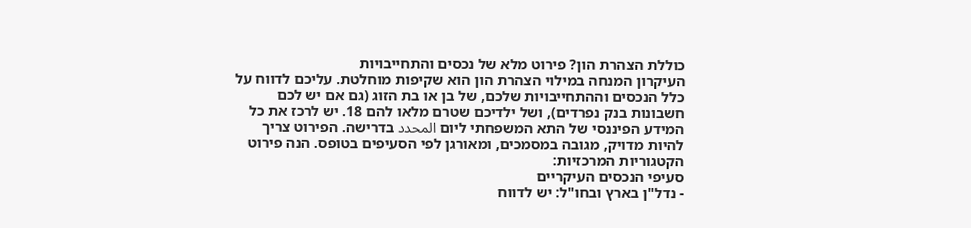כוללת הצהרת הון? פירוט מלא של נכסים והתחייבויות
העיקרון המנחה במילוי הצהרת הון הוא שקיפות מוחלטת. עליכם לדווח על כלל הנכסים וההתחייבויות שלכם, של בן או בת הזוג (גם אם יש לכם חשבונות בנק נפרדים), ושל ילדיכם שטרם מלאו להם 18. יש לרכז את כל המידע הפיננסי של התא המשפחתי ליום المحدد בדרישה. הפירוט צריך להיות מדויק, מגובה במסמכים, ומאורגן לפי הסעיפים בטופס. הנה פירוט הקטגוריות המרכזיות:
סעיפי הנכסים העיקריים
- נדל"ן בארץ ובחו"ל: יש לדווח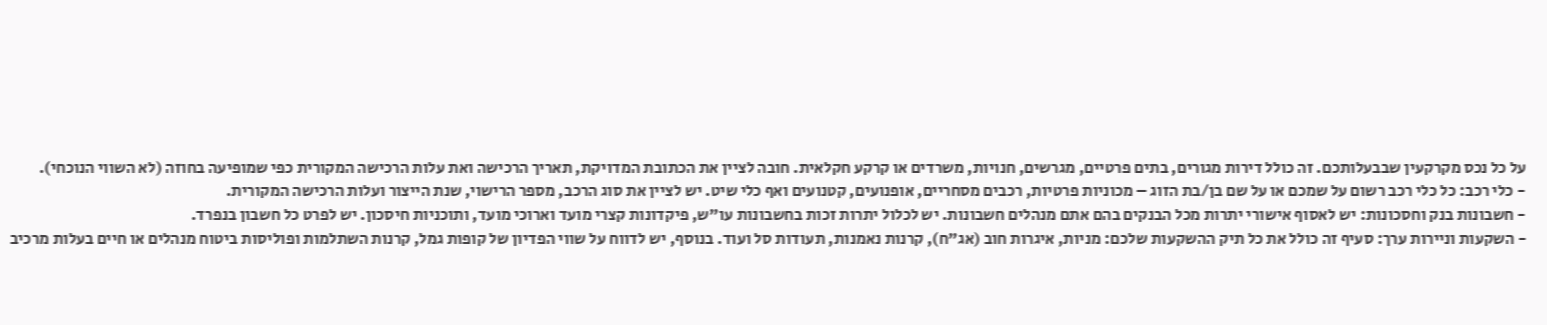על כל נכס מקרקעין שבבעלותכם. זה כולל דירות מגורים, בתים פרטיים, מגרשים, חנויות, משרדים או קרקע חקלאית. חובה לציין את הכתובת המדויקת, תאריך הרכישה ואת עלות הרכישה המקורית כפי שמופיעה בחוזה (לא השווי הנוכחי).
- כלי רכב: כל כלי רכב רשום על שמכם או על שם בן/בת הזוג – מכוניות פרטיות, רכבים מסחריים, אופנועים, קטנועים ואף כלי שיט. יש לציין את סוג הרכב, מספר הרישוי, שנת הייצור ועלות הרכישה המקורית.
- חשבונות בנק וחסכונות: יש לאסוף אישורי יתרות מכל הבנקים בהם אתם מנהלים חשבונות. יש לכלול יתרות זכות בחשבונות עו"ש, פיקדונות קצרי מועד וארוכי מועד, ותוכניות חיסכון. יש לפרט כל חשבון בנפרד.
- השקעות וניירות ערך: סעיף זה כולל את כל תיק ההשקעות שלכם: מניות, איגרות חוב (אג"ח), קרנות נאמנות, תעודות סל ועוד. בנוסף, יש לדווח על שווי הפדיון של קופות גמל, קרנות השתלמות ופוליסות ביטוח מנהלים או חיים בעלות מרכיב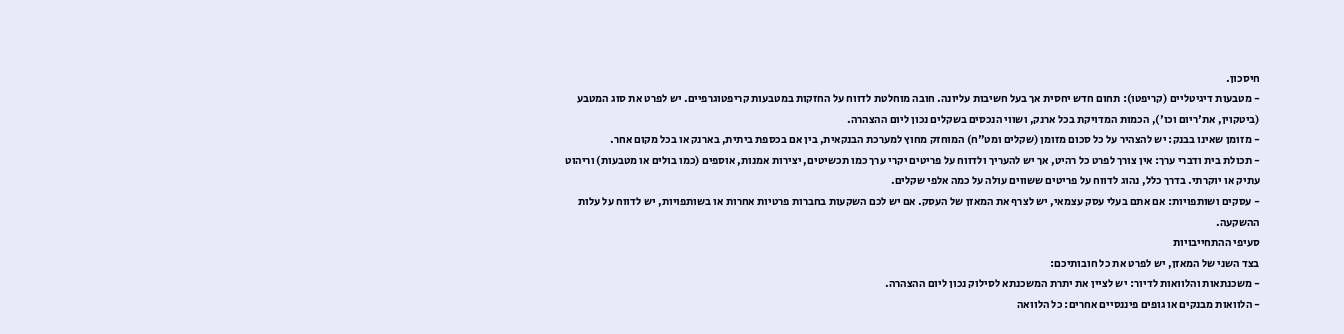חיסכון.
- מטבעות דיגיטליים (קריפטו): תחום חדש יחסית אך בעל חשיבות עליונה. חובה מוחלטת לדווח על החזקות במטבעות קריפטוגרפיים. יש לפרט את סוג המטבע (ביטקוין, את'ריום וכו'), הכמות המדויקת בכל ארנק, ושווי הנכסים בשקלים נכון ליום ההצהרה.
- מזומן שאינו בבנק: יש להצהיר על כל סכום מזומן (שקלים ומט"ח) המוחזק מחוץ למערכת הבנקאית, בין אם בכספת ביתית, בארנק או בכל מקום אחר.
- תכולת בית ודברי ערך: אין צורך לפרט כל רהיט, אך יש להעריך ולדווח על פריטים יקרי ערך כמו תכשיטים, יצירות אמנות, אוספים (כמו בולים או מטבעות) וריהוט עתיק או יוקרתי. בדרך כלל, נהוג לדווח על פריטים ששווים עולה על כמה אלפי שקלים.
- עסקים ושותפויות: אם אתם בעלי עסק עצמאי, יש לצרף את המאזן של העסק. אם יש לכם השקעות בחברות פרטיות אחרות או בשותפויות, יש לדווח על עלות ההשקעה.
סעיפי ההתחייבויות
בצד השני של המאזן, יש לפרט את כל חובותיכם:
- משכנתאות והלוואות לדיור: יש לציין את יתרת המשכנתא לסילוק נכון ליום ההצהרה.
- הלוואות מבנקים או גופים פיננסיים אחרים: כל הלוואה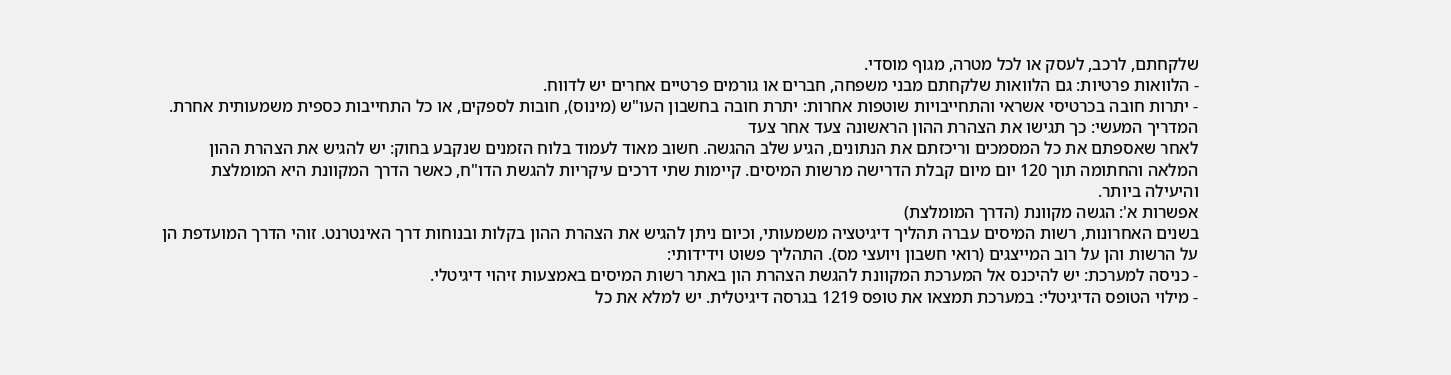שלקחתם, לרכב, לעסק או לכל מטרה, מגוף מוסדי.
- הלוואות פרטיות: גם הלוואות שלקחתם מבני משפחה, חברים או גורמים פרטיים אחרים יש לדווח.
- יתרות חובה בכרטיסי אשראי והתחייבויות שוטפות אחרות: יתרת חובה בחשבון העו"ש (מינוס), חובות לספקים, או כל התחייבות כספית משמעותית אחרת.
המדריך המעשי: כך תגישו את הצהרת ההון הראשונה צעד אחר צעד
לאחר שאספתם את כל המסמכים וריכזתם את הנתונים, הגיע שלב ההגשה. חשוב מאוד לעמוד בלוח הזמנים שנקבע בחוק: יש להגיש את הצהרת ההון המלאה והחתומה תוך 120 יום מיום קבלת הדרישה מרשות המיסים. קיימות שתי דרכים עיקריות להגשת הדו"ח, כאשר הדרך המקוונת היא המומלצת והיעילה ביותר.
אפשרות א': הגשה מקוונת (הדרך המומלצת)
בשנים האחרונות, רשות המיסים עברה תהליך דיגיטציה משמעותי, וכיום ניתן להגיש את הצהרת ההון בקלות ובנוחות דרך האינטרנט. זוהי הדרך המועדפת הן על הרשות והן על רוב המייצגים (רואי חשבון ויועצי מס). התהליך פשוט וידידותי:
- כניסה למערכת: יש להיכנס אל המערכת המקוונת להגשת הצהרת הון באתר רשות המיסים באמצעות זיהוי דיגיטלי.
- מילוי הטופס הדיגיטלי: במערכת תמצאו את טופס 1219 בגרסה דיגיטלית. יש למלא את כל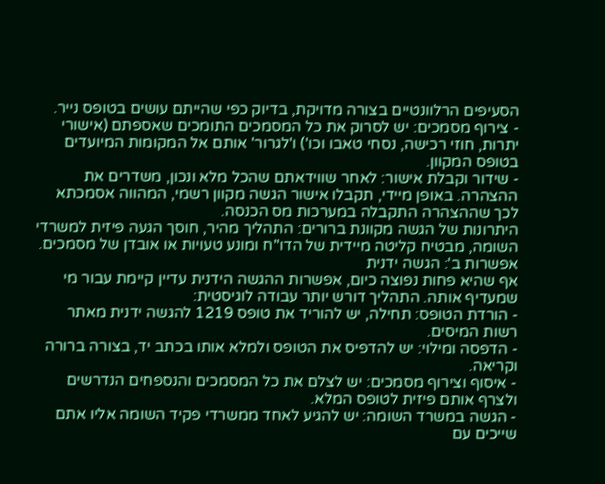הסעיפים הרלוונטיים בצורה מדויקת, בדיוק כפי שהייתם עושים בטופס נייר.
- צירוף מסמכים: יש לסרוק את כל המסמכים התומכים שאספתם (אישורי יתרות, חוזי רכישה, נסחי טאבו וכו') ו'לגרור' אותם אל המקומות המיועדים בטופס המקוון.
- שידור וקבלת אישור: לאחר שווידאתם שהכל מלא ונכון, משדרים את ההצהרה. באופן מיידי, תקבלו אישור הגשה מקוון רשמי, המהווה אסמכתא לכך שההצהרה התקבלה במערכות מס הכנסה.
היתרונות של הגשה מקוונת ברורים: התהליך מהיר, חוסך הגעה פיזית למשרדי השומה, מבטיח קליטה מיידית של הדו"ח ומונע טעויות או אובדן של מסמכים.
אפשרות ב': הגשה ידנית
אף שהיא פחות נפוצה כיום, אפשרות ההגשה הידנית עדיין קיימת עבור מי שמעדיף אותה. התהליך דורש יותר עבודה לוגיסטית:
- הורדת הטופס: תחילה, יש להוריד את טופס 1219 להגשה ידנית מאתר רשות המיסים.
- הדפסה ומילוי: יש להדפיס את הטופס ולמלא אותו בכתב יד, בצורה ברורה וקריאה.
- איסוף וצירוף מסמכים: יש לצלם את כל המסמכים והנספחים הנדרשים ולצרף אותם פיזית לטופס המלא.
- הגשה במשרד השומה: יש להגיע לאחד ממשרדי פקיד השומה אליו אתם שייכים עם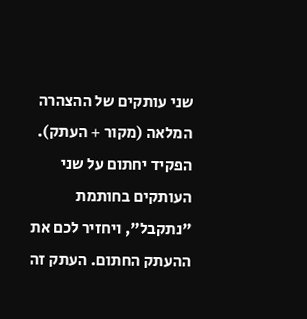שני עותקים של ההצהרה המלאה (מקור + העתק). הפקיד יחתום על שני העותקים בחותמת "נתקבל", ויחזיר לכם את ההעתק החתום. העתק זה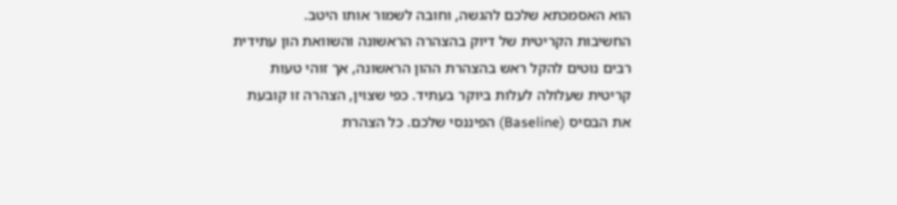הוא האסמכתא שלכם להגשה, וחובה לשמור אותו היטב.
החשיבות הקריטית של דיוק בהצהרה הראשונה והשוואת הון עתידית
רבים נוטים להקל ראש בהצהרת ההון הראשונה, אך זוהי טעות קריטית שעלולה לעלות ביוקר בעתיד. כפי שצוין, הצהרה זו קובעת את הבסיס (Baseline) הפיננסי שלכם. כל הצהרת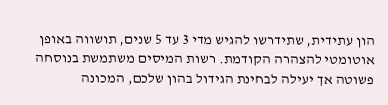הון עתידית, שתידרשו להגיש מדי 3 עד 5 שנים, תושווה באופן אוטומטי להצהרה הקודמת. רשות המיסים משתמשת בנוסחה פשוטה אך יעילה לבחינת הגידול בהון שלכם, המכונה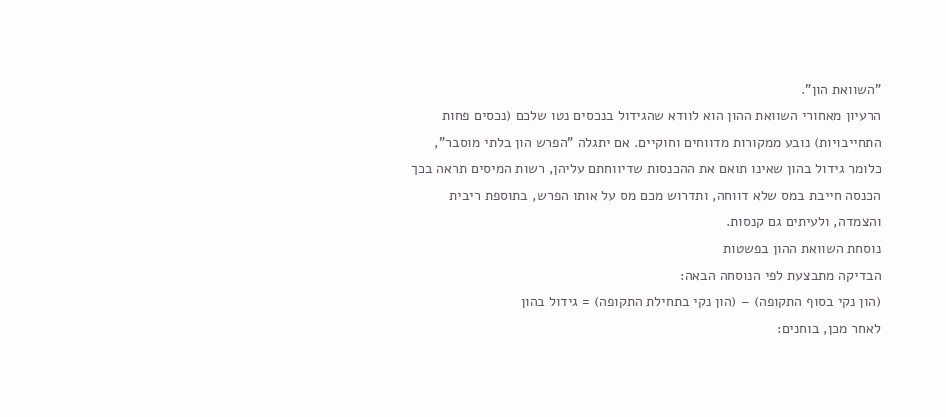"השוואת הון".
הרעיון מאחורי השוואת ההון הוא לוודא שהגידול בנכסים נטו שלכם (נכסים פחות התחייבויות) נובע ממקורות מדווחים וחוקיים. אם יתגלה "הפרש הון בלתי מוסבר", כלומר גידול בהון שאינו תואם את ההכנסות שדיווחתם עליהן, רשות המיסים תראה בכך הכנסה חייבת במס שלא דווחה, ותדרוש מכם מס על אותו הפרש, בתוספת ריבית והצמדה, ולעיתים גם קנסות.
נוסחת השוואת ההון בפשטות
הבדיקה מתבצעת לפי הנוסחה הבאה:
(הון נקי בסוף התקופה) – (הון נקי בתחילת התקופה) = גידול בהון
לאחר מכן, בוחנים: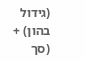(גידול בהון) + (סך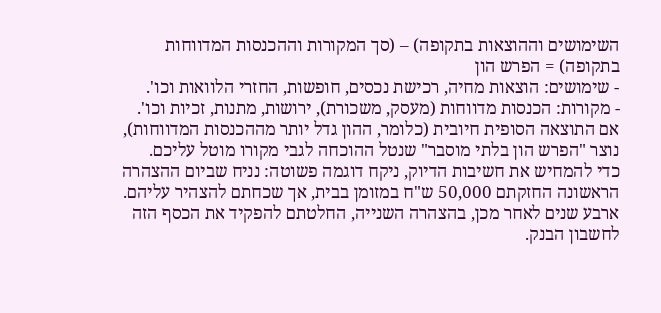השימושים וההוצאות בתקופה) – (סך המקורות וההכנסות המדווחות בתקופה) = הפרש הון
- שימושים: הוצאות מחיה, רכישת נכסים, חופשות, החזרי הלוואות וכו'.
- מקורות: הכנסות מדווחות (מעסק, משכורת), ירושות, מתנות, זכיות וכו'.
אם התוצאה הסופית חיובית (כלומר, ההון גדל יותר מההכנסות המדווחות), נוצר "הפרש הון בלתי מוסבר" שנטל ההוכחה לגבי מקורו מוטל עליכם.
כדי להמחיש את חשיבות הדיוק, ניקח דוגמה פשוטה: נניח שביום ההצהרה הראשונה החזקתם 50,000 ש"ח במזומן בבית, אך שכחתם להצהיר עליהם. ארבע שנים לאחר מכן, בהצהרה השנייה, החלטתם להפקיד את הכסף הזה לחשבון הבנק.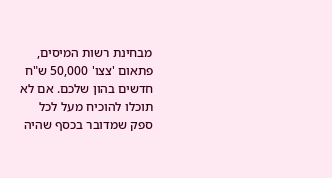מבחינת רשות המיסים, פתאום 'צצו' 50,000 ש"ח חדשים בהון שלכם. אם לא תוכלו להוכיח מעל לכל ספק שמדובר בכסף שהיה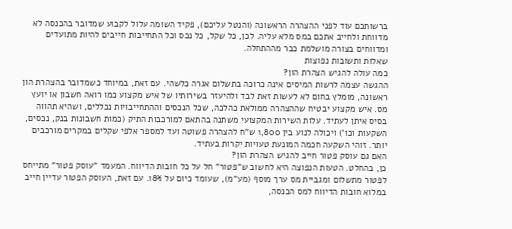ברשותכם עוד לפני ההצהרה הראשונה (והנטל עליכם), פקיד השומה עלול לקבוע שמדובר בהכנסה לא מדווחת ולחייב אתכם במס מלא עליה. לכן, כל שקל, כל נכס וכל התחייבות חייבים להיות מתועדים ומדווחים בצורה מושלמת כבר מההתחלה.
שאלות ותשובות נפוצות
כמה עולה להגיש הצהרת הון?
ההגשה עצמה לרשות המיסים אינה כרוכה בתשלום אגרה כלשהי. עם זאת, במיוחד כשמדובר בהצהרת הון ראשונה, מומלץ בחום לא לעשות זאת לבד ולהיעזר בשירותיו של איש מקצוע כמו רואה חשבון או יועץ מס. איש מקצוע יבטיח שההצהרה ממולאת כהלכה, שכל הנכסים וההתחייבויות נכללים, ושהיא תהווה בסיס איתן לעתיד. עלות השירות המקצועי משתנה בהתאם למורכבות התיק (כמות חשבונות בנק, נכסים, השקעות וכו') ויכולה לנוע בין 1,800 ש"ח להצהרה פשוטה ועד למספר אלפי שקלים במקרים מורכבים יותר. זוהי השקעה חכמה המונעת טעויות יקרות בעתיד.
האם גם עוסק פטור חייב להגיש הצהרת הון?
כן, בהחלט. הטעות הנפוצה היא לחשוב ש"פטור" חל על כל חובות הדיווח. המעמד "עוסק פטור" מתייחס לפטור מתשלום ומגביית מס ערך מוסף (מע"מ), שעומד כיום על 18%. עם זאת, העוסק הפטור עדיין חייב במלוא חובות הדיווח למס הכנסה,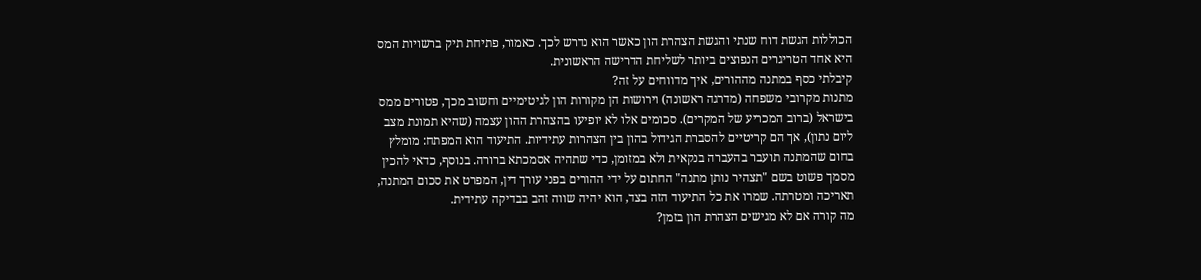הכוללות הגשת דוח שנתי והגשת הצהרת הון כאשר הוא נדרש לכך. כאמור, פתיחת תיק ברשויות המס היא אחד הטריגרים הנפוצים ביותר לשליחת הדרישה הראשונית.
קיבלתי כסף במתנה מההורים, איך מדווחים על זה?
מתנות מקרובי משפחה (מדרגה ראשונה) וירושות הן מקורות הון לגיטימיים וחשוב מכך, פטורים ממס בישראל (ברוב המכריע של המקרים). סכומים אלו לא יופיעו בהצהרת ההון עצמה (שהיא תמונת מצב ליום נתון), אך הם קריטיים להסברת הגידול בהון בין הצהרות עתידיות. התיעוד הוא המפתח: מומלץ בחום שהמתנה תועבר בהעברה בנקאית ולא במזומן, כדי שתהיה אסמכתא ברורה. בנוסף, כדאי להכין מסמך פשוט בשם "תצהיר נותן מתנה" החתום על ידי ההורים בפני עורך דין, המפרט את סכום המתנה, תאריכה ומטרתה. שמרו את כל התיעוד הזה בצד, הוא יהיה שווה זהב בבדיקה עתידית.
מה קורה אם לא מגישים הצהרת הון בזמן?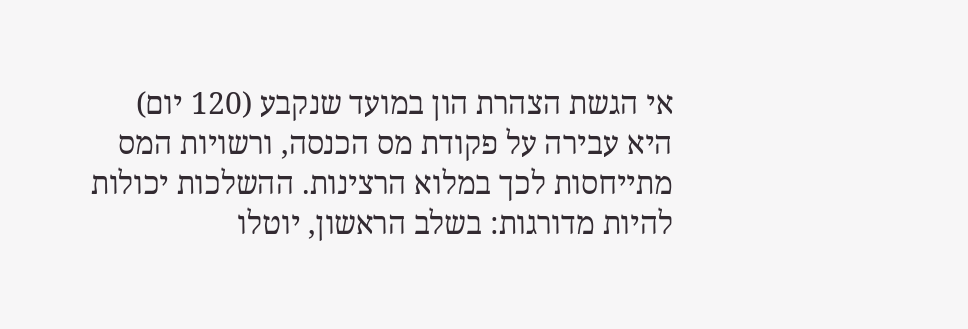אי הגשת הצהרת הון במועד שנקבע (120 יום) היא עבירה על פקודת מס הכנסה, ורשויות המס מתייחסות לכך במלוא הרצינות. ההשלכות יכולות להיות מדורגות: בשלב הראשון, יוטלו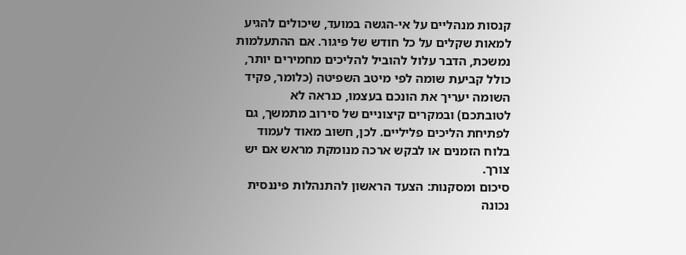קנסות מנהליים על אי-הגשה במועד, שיכולים להגיע למאות שקלים על כל חודש של פיגור. אם ההתעלמות נמשכת, הדבר עלול להוביל להליכים מחמירים יותר, כולל קביעת שומה לפי מיטב השפיטה (כלומר, פקיד השומה יעריך את הונכם בעצמו, כנראה לא לטובתכם) ובמקרים קיצוניים של סירוב מתמשך, גם לפתיחת הליכים פליליים. לכן, חשוב מאוד לעמוד בלוח הזמנים או לבקש ארכה מנומקת מראש אם יש צורך.
סיכום ומסקנות: הצעד הראשון להתנהלות פיננסית נכונה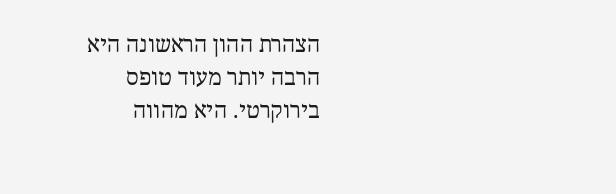הצהרת ההון הראשונה היא הרבה יותר מעוד טופס בירוקרטי. היא מהווה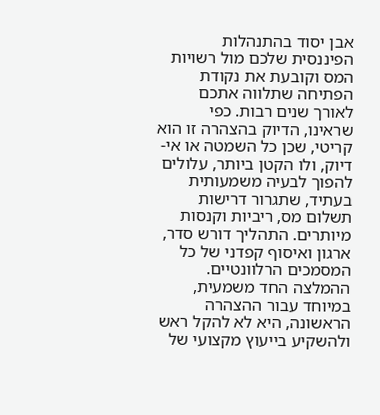אבן יסוד בהתנהלות הפיננסית שלכם מול רשויות המס וקובעת את נקודת הפתיחה שתלווה אתכם לאורך שנים רבות. כפי שראינו, הדיוק בהצהרה זו הוא קריטי, שכן כל השמטה או אי-דיוק, ולו הקטן ביותר, עלולים להפוך לבעיה משמעותית בעתיד, שתגרור דרישות תשלום מס, ריביות וקנסות מיותרים. התהליך דורש סדר, ארגון ואיסוף קפדני של כל המסמכים הרלוונטיים.
ההמלצה החד משמעית, במיוחד עבור ההצהרה הראשונה, היא לא להקל ראש ולהשקיע בייעוץ מקצועי של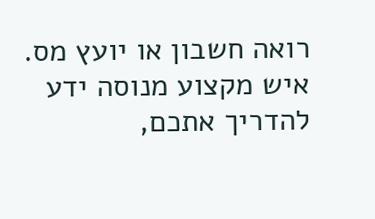רואה חשבון או יועץ מס. איש מקצוע מנוסה ידע להדריך אתכם,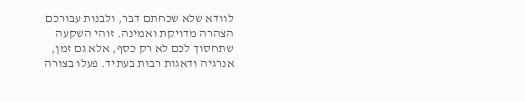לוודא שלא שכחתם דבר, ולבנות עבורכם הצהרה מדויקת ואמינה. זוהי השקעה שתחסוך לכם לא רק כסף, אלא גם זמן, אנרגיה ודאגות רבות בעתיד. פעלו בצורה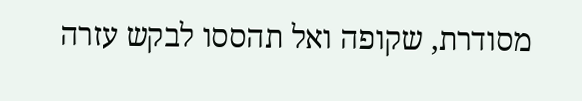מסודרת, שקופה ואל תהססו לבקש עזרה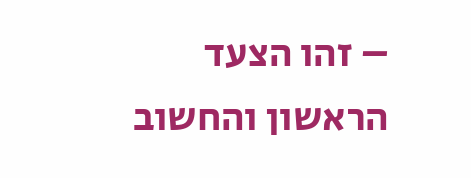– זהו הצעד הראשון והחשוב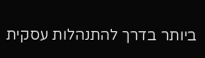ביותר בדרך להתנהלות עסקית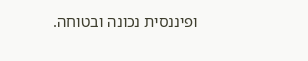ופיננסית נכונה ובטוחה.